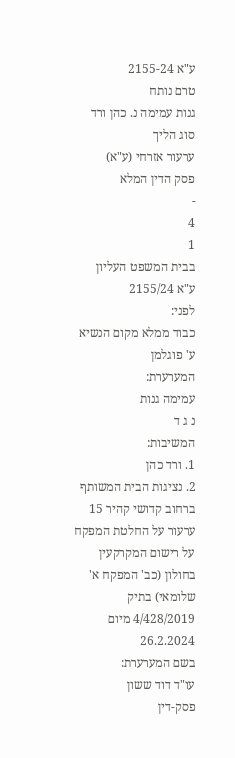ע"א 2155-24
טרם נותח
גנות עמימה נ. כהן ורד
סוג הליך
ערעור אזרחי (ע"א)
פסק הדין המלא
-
4
1
בבית המשפט העליון
ע"א 2155/24
לפני:
כבוד ממלא מקום הנשיא ע' פוגלמן
המערערת:
עמימה גנות
נ ג ד
המשיבות:
1. ורד כהן
2. נציגות הבית המשותף ברחוב קדושי קהיר 15
ערעור על החלטת המפקח על רישום המקרקעין בחולון (כב' המפקח א' שלומאי) בתיק 4/428/2019 מיום 26.2.2024
בשם המערערת:
עו"ד דוד ששון
פסק-דין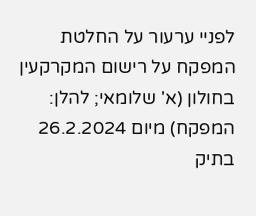לפניי ערעור על החלטת המפקח על רישום המקרקעין בחולון (א' שלומאי; להלן: המפקח) מיום 26.2.2024 בתיק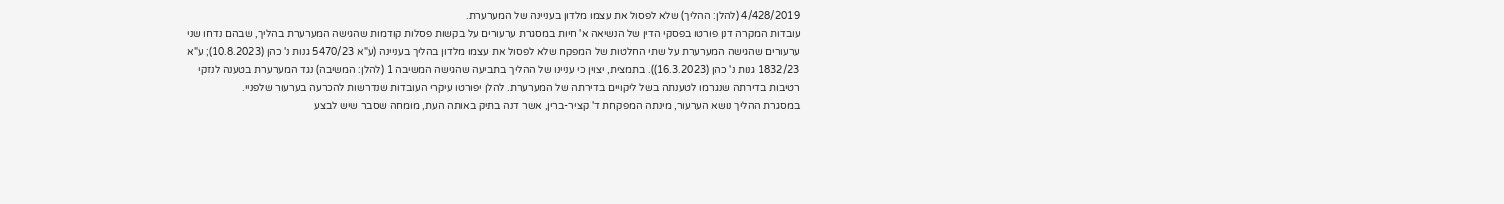4/428/2019 (להלן: ההליך) שלא לפסול את עצמו מלדון בעניינה של המערערת.
עובדות המקרה דנן פורטו בפסקי הדין של הנשיאה א' חיות במסגרת ערעורים על בקשות פסלות קודמות שהגישה המערערת בהליך, שבהם נדחו שני ערעורים שהגישה המערערת על שתי החלטות של המפקח שלא לפסול את עצמו מלדון בהליך בעניינה (ע"א 5470/23 גנות נ' כהן (10.8.2023); ע"א 1832/23 גנות נ' כהן (16.3.2023)). בתמצית, יצוין כי עניינו של ההליך בתביעה שהגישה המשיבה 1 (להלן: המשיבה) נגד המערערת בטענה לנזקי רטיבות בדירתה שנגרמו לטענתה בשל ליקויים בדירתה של המערערת. להלן יפורטו עיקרי העובדות שנדרשות להכרעה בערעור שלפניי.
במסגרת ההליך נושא הערעור, מינתה המפקחת ד' קציר-ברין, אשר דנה בתיק באותה העת, מומחה שסבר שיש לבצע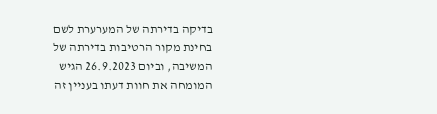בדיקה בדירתה של המערערת לשם בחינת מקור הרטיבות בדירתה של המשיבה, וביום 26.9.2023 הגיש המומחה את חוות דעתו בעניין זה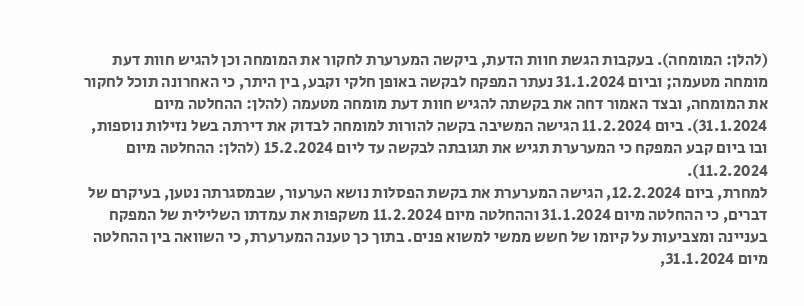(להלן: המומחה). בעקבות הגשת חוות הדעת, ביקשה המערערת לחקור את המומחה וכן להגיש חוות דעת מומחה מטעמה; וביום 31.1.2024 נעתר המפקח לבקשה באופן חלקי וקבע, בין היתר, כי האחרונה תוכל לחקור את המומחה, ובצד האמור דחה את בקשתה להגיש חוות דעת מומחה מטעמה (להלן: ההחלטה מיום 31.1.2024). ביום 11.2.2024 הגישה המשיבה בקשה להורות למומחה לבדוק את דירתה בשל נזילות נוספות, ובו ביום קבע המפקח כי המערערת תגיש את תגובתה לבקשה עד ליום 15.2.2024 (להלן: ההחלטה מיום 11.2.2024).
למחרת, ביום 12.2.2024, הגישה המערערת את בקשת הפסלות נושא הערעור, שבמסגרתה נטען, בעיקרם של דברים, כי ההחלטה מיום 31.1.2024 וההחלטה מיום 11.2.2024 משקפות את עמדתו השלילית של המפקח בעניינה ומצביעות על קיומו של חשש ממשי למשוא פנים. בתוך כך טענה המערערת, כי השוואה בין ההחלטה מיום 31.1.2024,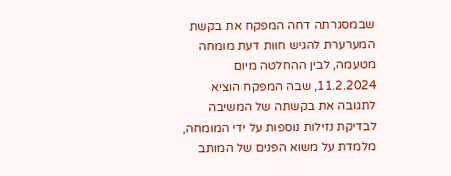שבמסגרתה דחה המפקח את בקשת המערערת להגיש חוות דעת מומחה מטעמה, לבין ההחלטה מיום 11.2.2024, שבה המפקח הוציא לתגובה את בקשתה של המשיבה לבדיקת נזילות נוספות על ידי המומחה, מלמדת על משוא הפנים של המותב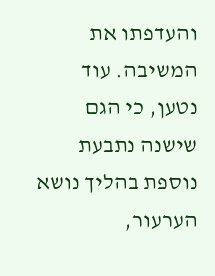והעדפתו את המשיבה. עוד נטען, כי הגם שישנה נתבעת נוספת בהליך נושא הערעור,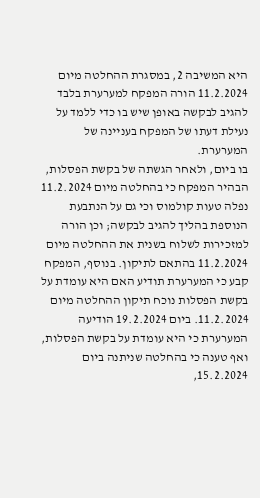היא המשיבה 2, במסגרת ההחלטה מיום 11.2.2024 הורה המפקח למערערת בלבד להגיב לבקשה באופן שיש בו כדי ללמד על נעילת דעתו של המפקח בעניינה של המערערת.
בו ביום, ולאחר הגשתה של בקשת הפסלות, הבהיר המפקח כי בהחלטה מיום 11.2.2024 נפלה טעות קולמוס וכי גם על הנתבעת הנוספת בהליך להגיב לבקשה; וכן הורה למזכירות לשלוח בשנית את ההחלטה מיום 11.2.2024 בהתאם לתיקון. בנוסף, המפקח קבע כי המערערת תודיע האם היא עומדת על בקשת הפסלות נוכח תיקון ההחלטה מיום 11.2.2024. ביום 19.2.2024 הודיעה המערערת כי היא עומדת על בקשת הפסלות, ואף טענה כי בהחלטה שניתנה ביום 15.2.2024,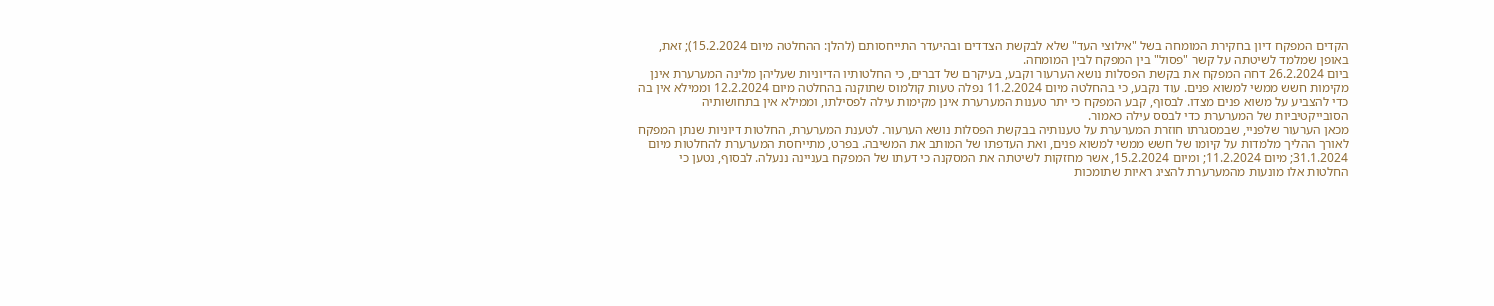הקדים המפקח דיון בחקירת המומחה בשל "אילוצי העד" שלא לבקשת הצדדים ובהיעדר התייחסותם (להלן: ההחלטה מיום 15.2.2024); זאת, באופן שמלמד לשיטתה על קשר "פסול" בין המפקח לבין המומחה.
ביום 26.2.2024 דחה המפקח את בקשת הפסלות נושא הערעור וקבע, בעיקרם של דברים, כי החלטותיו הדיוניות שעליהן מלינה המערערת אינן מקימות חשש ממשי למשוא פנים. עוד נקבע, כי בהחלטה מיום 11.2.2024 נפלה טעות קולמוס שתוקנה בהחלטה מיום 12.2.2024 וממילא אין בה כדי להצביע על משוא פנים מצדו. לבסוף, קבע המפקח כי יתר טענות המערערת אינן מקימות עילה לפסילתו, וממילא אין בתחושותיה הסובייקטיביות של המערערת כדי לבסס עילה כאמור.
מכאן הערעור שלפניי, שבמסגרתו חוזרת המערערת על טענותיה בבקשת הפסלות נושא הערעור. לטענת המערערת, החלטות דיוניות שנתן המפקח לאורך ההליך מלמדות על קיומו של חשש ממשי למשוא פנים, ואת העדפתו של המותב את המשיבה. בפרט, מתייחסת המערערת להחלטות מיום 31.1.2024; מיום 11.2.2024; ומיום 15.2.2024, אשר מחזקות לשיטתה את המסקנה כי דעתו של המפקח בעניינה ננעלה. לבסוף, נטען כי החלטות אלו מונעות מהמערערת להציג ראיות שתומכות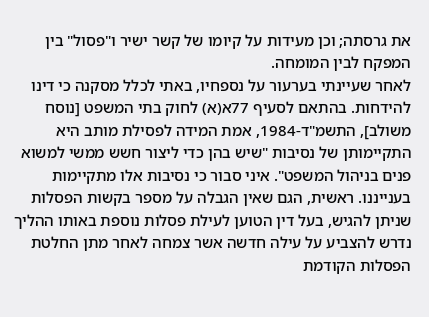את גרסתה; וכן מעידות על קיומו של קשר ישיר ו"פסול" בין המפקח לבין המומחה.
לאחר שעיינתי בערעור על נספחיו, באתי לכלל מסקנה כי דינו להידחות. בהתאם לסעיף 77א(א) לחוק בתי המשפט [נוסח משולב], התשמ"ד-1984, אמת המידה לפסילת מותב היא התקיימותן של נסיבות "שיש בהן כדי ליצור חשש ממשי למשוא פנים בניהול המשפט". איני סבור כי נסיבות אלו מתקיימות בענייננו. ראשית, הגם שאין הגבלה על מספר בקשות הפסלות שניתן להגיש, בעל דין הטוען לעילת פסלות נוספת באותו ההליך נדרש להצביע על עילה חדשה אשר צמחה לאחר מתן החלטת הפסלות הקודמת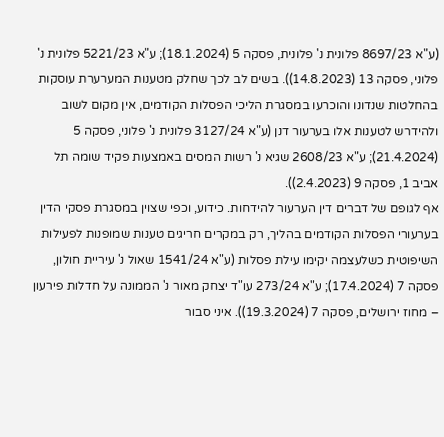(ע"א 8697/23 פלונית נ' פלונית, פסקה 5 (18.1.2024); ע"א 5221/23 פלונית נ' פלוני, פסקה 13 (14.8.2023)). בשים לב לכך שחלק מטענות המערערת עוסקות בהחלטות שנדונו והוכרעו במסגרת הליכי הפסלות הקודמים, אין מקום לשוב ולהידרש לטענות אלו בערעור דנן (ע"א 3127/24 פלונית נ' פלוני, פסקה 5 (21.4.2024); ע"א 2608/23 שגיא נ' רשות המסים באמצעות פקיד שומה תל אביב 1, פסקה 9 (2.4.2023)).
אף לגופם של דברים דין הערעור להידחות. כידוע, וכפי שצוין במסגרת פסקי הדין בערעורי הפסלות הקודמים בהליך, רק במקרים חריגים טענות שמופנות לפעילות השיפוטית כשלעצמה יקימו עילת פסלות (ע"א 1541/24 שאול נ' עיריית חולון, פסקה 7 (17.4.2024); ע"א 273/24 עו"ד יצחק מאור נ' הממונה על חדלות פירעון – מחוז ירושלים, פסקה 7 (19.3.2024)). איני סבור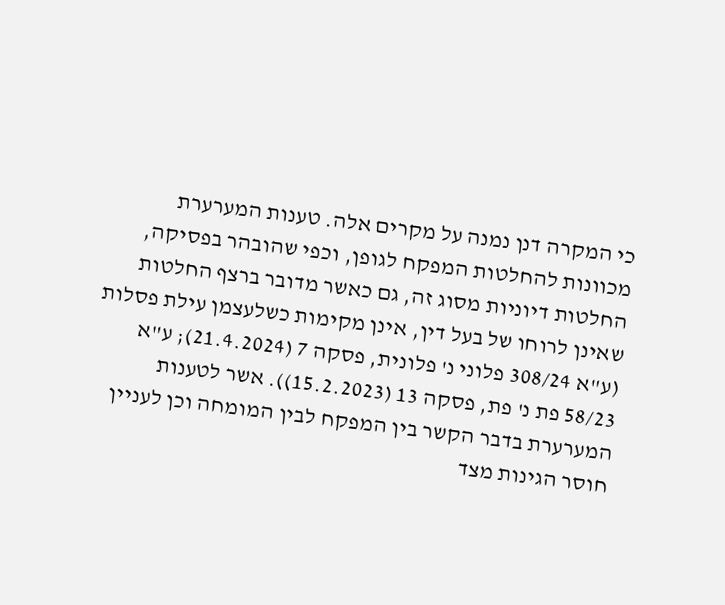כי המקרה דנן נמנה על מקרים אלה. טענות המערערת מכוונות להחלטות המפקח לגופן, וכפי שהובהר בפסיקה, החלטות דיוניות מסוג זה, גם כאשר מדובר ברצף החלטות שאינן לרוחו של בעל דין, אינן מקימות כשלעצמן עילת פסלות (ע"א 308/24 פלוני נ' פלונית, פסקה 7 (21.4.2024); ע"א 58/23 פת נ' פת, פסקה 13 (15.2.2023)). אשר לטענות המערערת בדבר הקשר בין המפקח לבין המומחה וכן לעניין חוסר הגינות מצד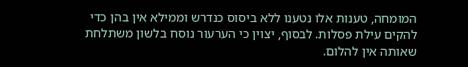המומחה, טענות אלו נטענו ללא ביסוס כנדרש וממילא אין בהן כדי להקים עילת פסלות. לבסוף, יצוין כי הערעור נוסח בלשון משתלחת שאותה אין להלום.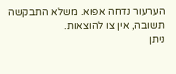הערעור נדחה אפוא. משלא התבקשה תשובה, אין צו להוצאות.
ניתן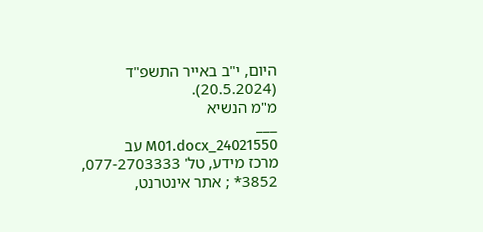היום, י"ב באייר התשפ"ד (20.5.2024).
מ"מ הנשיא
___
24021550_M01.docx עב
מרכז מידע, טל' 077-2703333, 3852* ; אתר אינטרנט,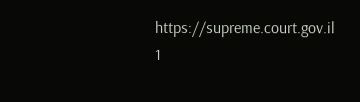https://supreme.court.gov.il
1